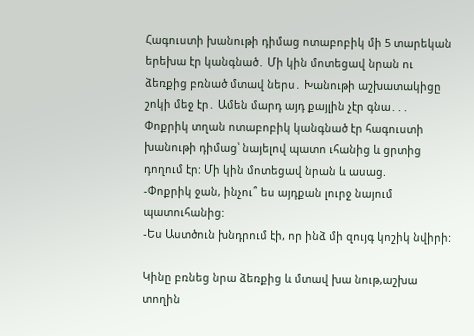Հագուստի խանութի դիմաց ոտաբոբիկ մի 5 տարեկան երեխա էր կանգնած․ Մի կին մոտեցավ նրան ու ձեռքից բռնած մտավ ներս․ Խանութի աշխատակիցը շոկի մեջ էր․ Ամեն մարդ այդ քայլին չէր գնա․․․
Փոքրիկ տղան ոտաբոբիկ կանգնած էր հագուստի խանութի դիմաց՝ նայելով պատո ւհանից և ցրտից դողում էր: Մի կին մոտեցավ նրան և ասաց.
-Փոքրիկ ջան, ինչու՞ ես այդքան լուրջ նայում պատուհանից:
-Ես Աստծուն խնդրում էի, որ ինձ մի զույգ կոշիկ նվիրի:

Կինը բռնեց նրա ձեռքից և մտավ խա նութ,աշխա տողին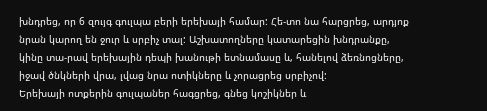խնդրեց, որ 6 զույգ գուլպա բերի երեխայի համար: Հե-տո նա հարցրեց, արդյոք նրան կարող են ջուր և սրբիչ տալ: Աշխատողները կատարեցին խնդրանքը, կինը տա-րավ երեխային դեպի խանութի ետնամասը և, հանելով ձեռնոցները, իջավ ծնկների վրա, լվաց նրա ոտիկները և չորացրեց սրբիչով:
Երեխայի ոտքերին գուլպաներ հագցրեց, գնեց կոշիկներ և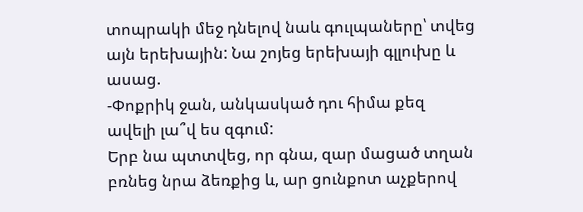տոպրակի մեջ դնելով նաև գուլպաները՝ տվեց այն երեխային: Նա շոյեց երեխայի գլլուխը և ասաց.
-Փոքրիկ ջան, անկասկած դու հիմա քեզ ավելի լա՞վ ես զգում:
Երբ նա պտտվեց, որ գնա, զար մացած տղան բռնեց նրա ձեռքից և, ար ցունքոտ աչքերով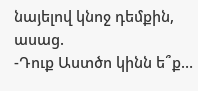նայելով կնոջ դեմքին, ասաց.
-Դուք Աստծո կինն ե՞ք…